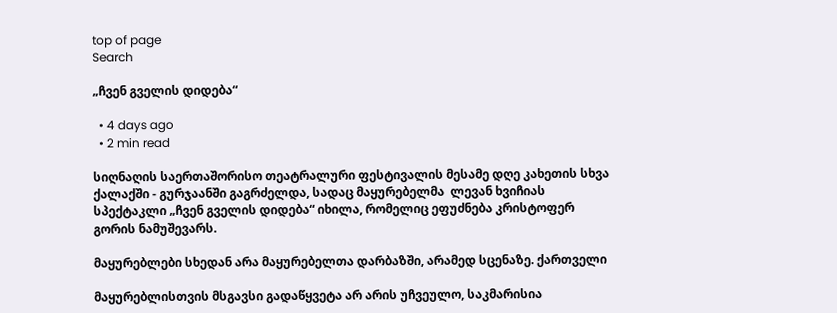top of page
Search

„ჩვენ გველის დიდება“

  • 4 days ago
  • 2 min read

სიღნაღის საერთაშორისო თეატრალური ფესტივალის მესამე დღე კახეთის სხვა ქალაქში - გურჯაანში გაგრძელდა, სადაც მაყურებელმა  ლევან ხვიჩიას  სპექტაკლი „ჩვენ გველის დიდება“ იხილა, რომელიც ეფუძნება კრისტოფერ გორის ნამუშევარს.

მაყურებლები სხედან არა მაყურებელთა დარბაზში, არამედ სცენაზე. ქართველი

მაყურებლისთვის მსგავსი გადაწყვეტა არ არის უჩვეულო, საკმარისია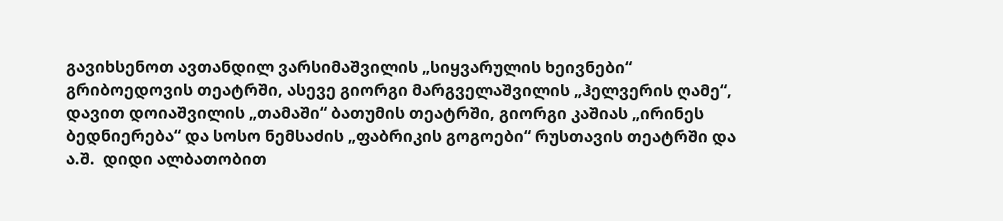გავიხსენოთ ავთანდილ ვარსიმაშვილის „სიყვარულის ხეივნები“ გრიბოედოვის თეატრში, ასევე გიორგი მარგველაშვილის „ჰელვერის ღამე“, დავით დოიაშვილის „თამაში“ ბათუმის თეატრში, გიორგი კაშიას „ირინეს ბედნიერება“ და სოსო ნემსაძის „ფაბრიკის გოგოები“ რუსთავის თეატრში და ა.შ.  დიდი ალბათობით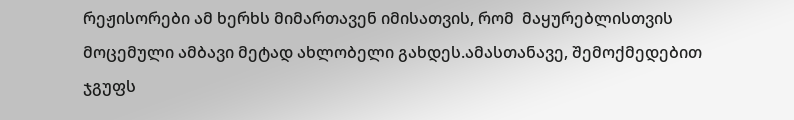რეჟისორები ამ ხერხს მიმართავენ იმისათვის, რომ  მაყურებლისთვის მოცემული ამბავი მეტად ახლობელი გახდეს.ამასთანავე, შემოქმედებით ჯგუფს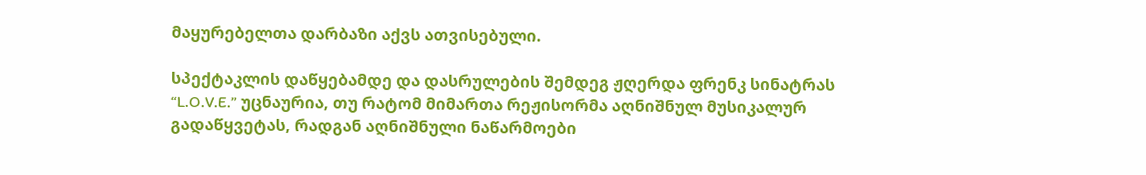მაყურებელთა დარბაზი აქვს ათვისებული.

სპექტაკლის დაწყებამდე და დასრულების შემდეგ ჟღერდა ფრენკ სინატრას “L.O.V.E.” უცნაურია, თუ რატომ მიმართა რეჟისორმა აღნიშნულ მუსიკალურ გადაწყვეტას, რადგან აღნიშნული ნაწარმოები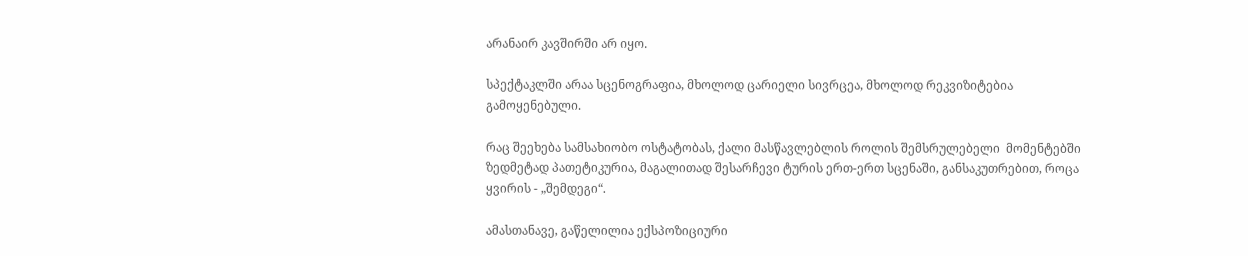არანაირ კავშირში არ იყო.

სპექტაკლში არაა სცენოგრაფია, მხოლოდ ცარიელი სივრცეა, მხოლოდ რეკვიზიტებია გამოყენებული.

რაც შეეხება სამსახიობო ოსტატობას, ქალი მასწავლებლის როლის შემსრულებელი  მომენტებში ზედმეტად პათეტიკურია, მაგალითად შესარჩევი ტურის ერთ-ერთ სცენაში, განსაკუთრებით, როცა ყვირის - „შემდეგი“.

ამასთანავე, გაწელილია ექსპოზიციური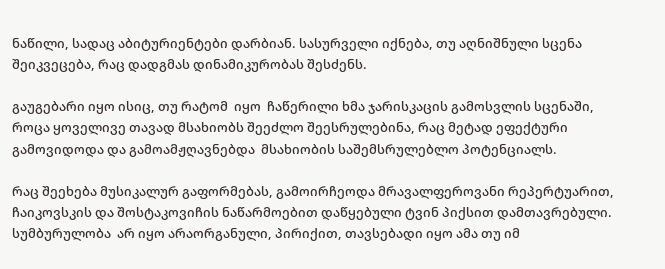ნაწილი, სადაც აბიტურიენტები დარბიან. სასურველი იქნება, თუ აღნიშნული სცენა  შეიკვეცება, რაც დადგმას დინამიკურობას შესძენს.

გაუგებარი იყო ისიც, თუ რატომ  იყო  ჩაწერილი ხმა ჯარისკაცის გამოსვლის სცენაში, როცა ყოველივე თავად მსახიობს შეეძლო შეესრულებინა, რაც მეტად ეფექტური გამოვიდოდა და გამოამჟღავნებდა  მსახიობის საშემსრულებლო პოტენციალს.

რაც შეეხება მუსიკალურ გაფორმებას, გამოირჩეოდა მრავალფეროვანი რეპერტუარით, ჩაიკოვსკის და შოსტაკოვიჩის ნაწარმოებით დაწყებული ტვინ პიქსით დამთავრებული. სუმბურულობა  არ იყო არაორგანული, პირიქით, თავსებადი იყო ამა თუ იმ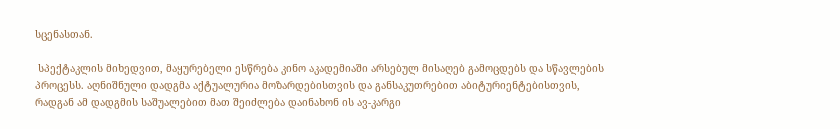სცენასთან.

 სპექტაკლის მიხედვით, მაყურებელი ესწრება კინო აკადემიაში არსებულ მისაღებ გამოცდებს და სწავლების პროცესს. აღნიშნული დადგმა აქტუალურია მოზარდებისთვის და განსაკუთრებით აბიტურიენტებისთვის, რადგან ამ დადგმის საშუალებით მათ შეიძლება დაინახონ ის ავ-კარგი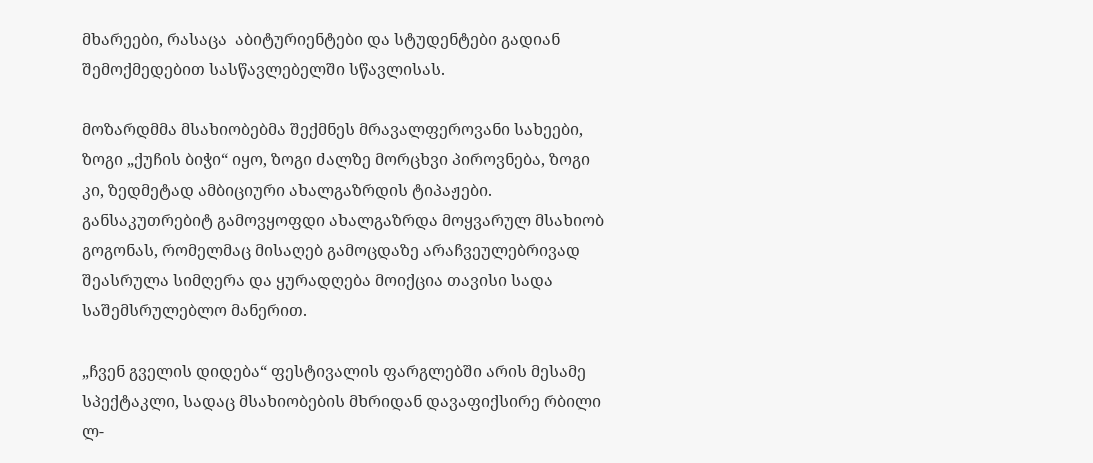მხარეები, რასაცა  აბიტურიენტები და სტუდენტები გადიან შემოქმედებით სასწავლებელში სწავლისას.

მოზარდმმა მსახიობებმა შექმნეს მრავალფეროვანი სახეები, ზოგი „ქუჩის ბიჭი“ იყო, ზოგი ძალზე მორცხვი პიროვნება, ზოგი კი, ზედმეტად ამბიციური ახალგაზრდის ტიპაჟები. განსაკუთრებიტ გამოვყოფდი ახალგაზრდა მოყვარულ მსახიობ გოგონას, რომელმაც მისაღებ გამოცდაზე არაჩვეულებრივად შეასრულა სიმღერა და ყურადღება მოიქცია თავისი სადა საშემსრულებლო მანერით.

„ჩვენ გველის დიდება“ ფესტივალის ფარგლებში არის მესამე სპექტაკლი, სადაც მსახიობების მხრიდან დავაფიქსირე რბილი ლ-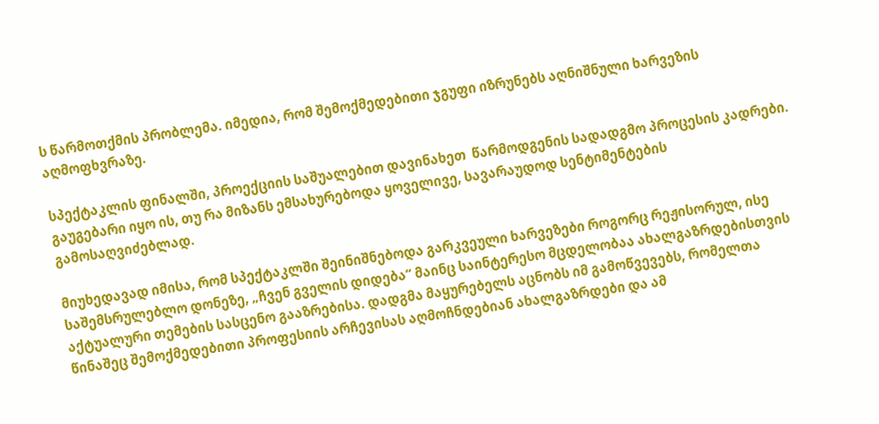ს წარმოთქმის პრობლემა. იმედია, რომ შემოქმედებითი ჯგუფი იზრუნებს აღნიშნული ხარვეზის აღმოფხვრაზე.

სპექტაკლის ფინალში, პროექციის საშუალებით დავინახეთ  წარმოდგენის სადადგმო პროცესის კადრები. გაუგებარი იყო ის, თუ რა მიზანს ემსახურებოდა ყოველივე, სავარაუდოდ სენტიმენტების გამოსაღვიძებლად.

მიუხედავად იმისა, რომ სპექტაკლში შეინიშნებოდა გარკვეული ხარვეზები როგორც რეჟისორულ, ისე საშემსრულებლო დონეზე, „ჩვენ გველის დიდება“ მაინც საინტერესო მცდელობაა ახალგაზრდებისთვის აქტუალური თემების სასცენო გააზრებისა. დადგმა მაყურებელს აცნობს იმ გამოწვევებს, რომელთა წინაშეც შემოქმედებითი პროფესიის არჩევისას აღმოჩნდებიან ახალგაზრდები და ამ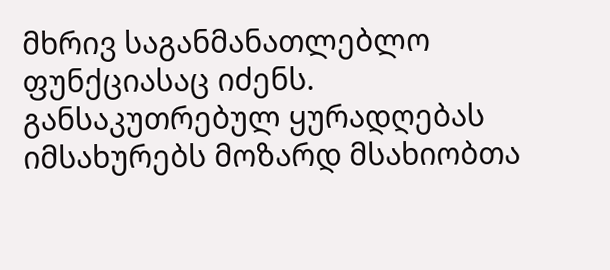მხრივ საგანმანათლებლო ფუნქციასაც იძენს. განსაკუთრებულ ყურადღებას იმსახურებს მოზარდ მსახიობთა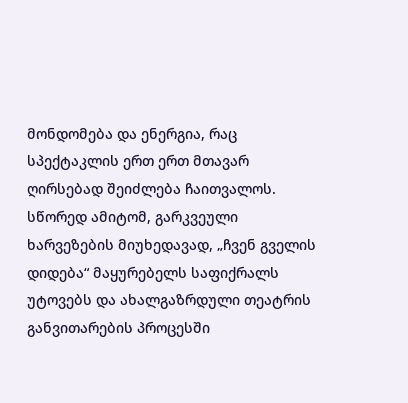მონდომება და ენერგია, რაც სპექტაკლის ერთ ერთ მთავარ ღირსებად შეიძლება ჩაითვალოს. სწორედ ამიტომ, გარკვეული ხარვეზების მიუხედავად, „ჩვენ გველის დიდება“ მაყურებელს საფიქრალს უტოვებს და ახალგაზრდული თეატრის განვითარების პროცესში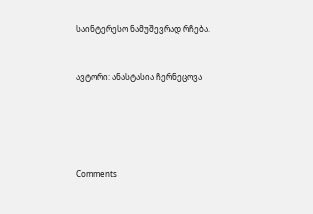საინტერესო ნამუშევრად რჩება.


ავტორი: ანასტასია ჩერნეცოვა





Comments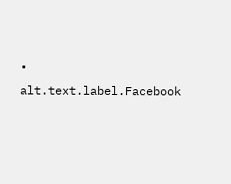• alt.text.label.Facebook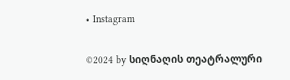• Instagram

©2024 by სიღნაღის თეატრალური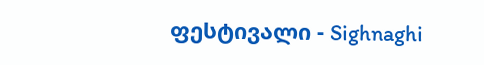ფესტივალი - Sighnaghi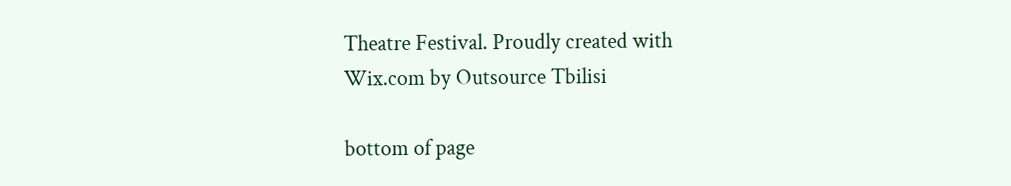Theatre Festival. Proudly created with Wix.com by Outsource Tbilisi

bottom of page